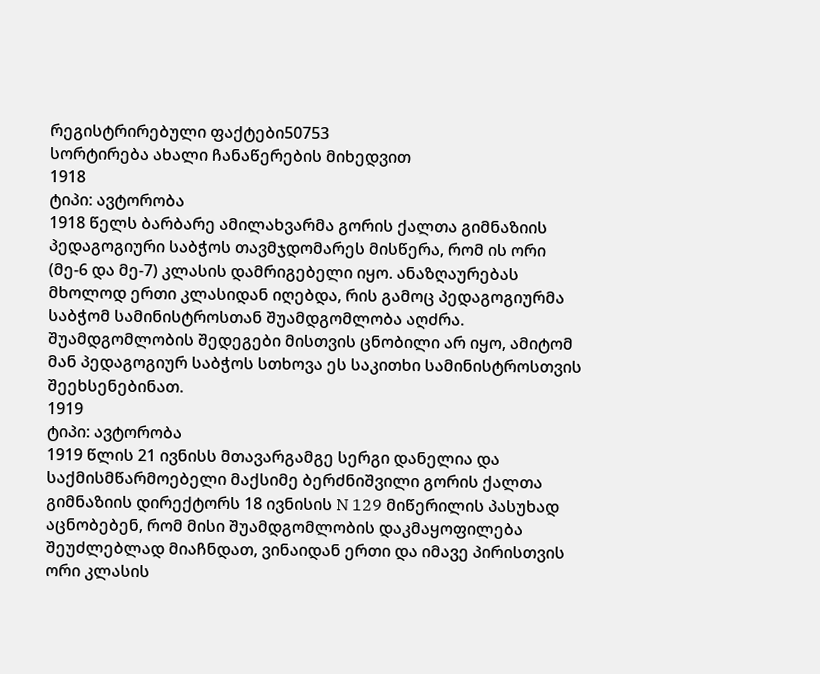რეგისტრირებული ფაქტები50753
სორტირება ახალი ჩანაწერების მიხედვით
1918
ტიპი: ავტორობა
1918 წელს ბარბარე ამილახვარმა გორის ქალთა გიმნაზიის პედაგოგიური საბჭოს თავმჯდომარეს მისწერა, რომ ის ორი (მე-6 და მე-7) კლასის დამრიგებელი იყო. ანაზღაურებას მხოლოდ ერთი კლასიდან იღებდა, რის გამოც პედაგოგიურმა საბჭომ სამინისტროსთან შუამდგომლობა აღძრა. შუამდგომლობის შედეგები მისთვის ცნობილი არ იყო, ამიტომ მან პედაგოგიურ საბჭოს სთხოვა ეს საკითხი სამინისტროსთვის შეეხსენებინათ.
1919
ტიპი: ავტორობა
1919 წლის 21 ივნისს მთავარგამგე სერგი დანელია და საქმისმწარმოებელი მაქსიმე ბერძნიშვილი გორის ქალთა გიმნაზიის დირექტორს 18 ივნისის N 129 მიწერილის პასუხად აცნობებენ, რომ მისი შუამდგომლობის დაკმაყოფილება შეუძლებლად მიაჩნდათ, ვინაიდან ერთი და იმავე პირისთვის ორი კლასის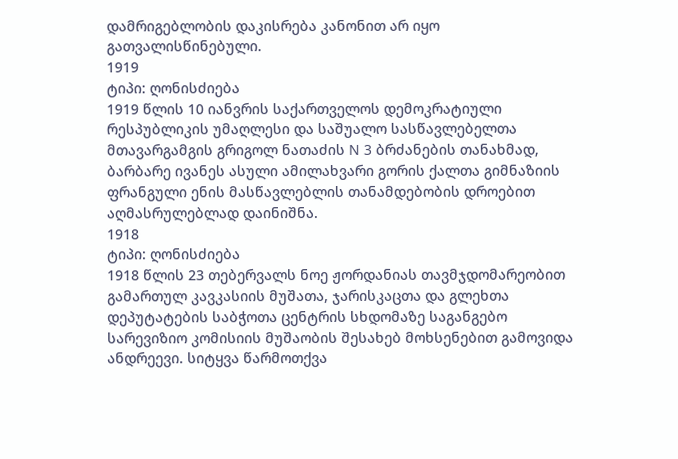დამრიგებლობის დაკისრება კანონით არ იყო გათვალისწინებული.
1919
ტიპი: ღონისძიება
1919 წლის 10 იანვრის საქართველოს დემოკრატიული რესპუბლიკის უმაღლესი და საშუალო სასწავლებელთა მთავარგამგის გრიგოლ ნათაძის N 3 ბრძანების თანახმად, ბარბარე ივანეს ასული ამილახვარი გორის ქალთა გიმნაზიის ფრანგული ენის მასწავლებლის თანამდებობის დროებით აღმასრულებლად დაინიშნა.
1918
ტიპი: ღონისძიება
1918 წლის 23 თებერვალს ნოე ჟორდანიას თავმჯდომარეობით გამართულ კავკასიის მუშათა, ჯარისკაცთა და გლეხთა დეპუტატების საბჭოთა ცენტრის სხდომაზე საგანგებო სარევიზიო კომისიის მუშაობის შესახებ მოხსენებით გამოვიდა ანდრეევი. სიტყვა წარმოთქვა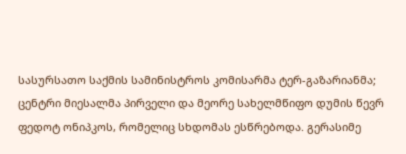სასურსათო საქმის სამინისტროს კომისარმა ტერ-გაზარიანმა; ცენტრი მიესალმა პირველი და მეორე სახელმწიფო დუმის წევრ ფედოტ ონიპკოს, რომელიც სხდომას ესწრებოდა. გერასიმე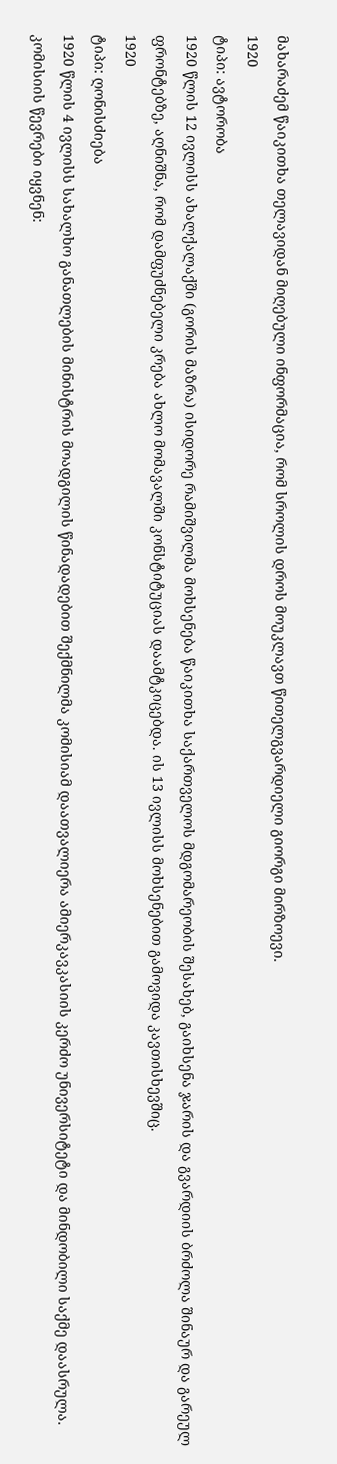მახარაძემ წაიკითხა თელავიდან მიღებული ინფორმაცია, რომ სროლის დროს მოუკლავთ წითელგვარდიელი გიორგი მირზოევი.
1920
ტიპი: ავტორობა
1920 წლის 12 ივლისს ახალქალაქში (გორის მაზრა) ისიდორე რამიშვილმა მოხსენება წაიკითხა საქართველოს მდგომარეობის შესახებ, გაიხსენა ჯარის და გვარდიის ბრძოლა შინაურ და გარეულ ფრონტებზე, აღნიშნა, რომ დამფუძნებელი კრება ახლო მომავალში კონსტიტუციას დაამტკიცებდა. ის 13 ივლისს მოხსენებით გამოვიდა კავთისხევშიც.
1920
ტიპი: ღონისძიება
1920 წლის 4 ივლისს სახალხო განათლების მინისტრის მოადგილის წინადადებით შექმნილმა კომისიამ დაათვალიერა ამიერკავკასიის კერძო უნივერსიტეტი და მინდობილი საქმე დაასრულა. კომისიის წევრები იყვნენ: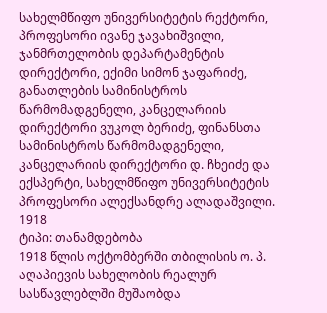სახელმწიფო უნივერსიტეტის რექტორი, პროფესორი ივანე ჯავახიშვილი, ჯანმრთელობის დეპარტამენტის დირექტორი, ექიმი სიმონ ჯაფარიძე, განათლების სამინისტროს წარმომადგენელი, კანცელარიის დირექტორი ვუკოლ ბერიძე, ფინანსთა სამინისტროს წარმომადგენელი, კანცელარიის დირექტორი დ. ჩხეიძე და ექსპერტი, სახელმწიფო უნივერსიტეტის პროფესორი ალექსანდრე ალადაშვილი.
1918
ტიპი: თანამდებობა
1918 წლის ოქტომბერში თბილისის ო. პ. აღაპიევის სახელობის რეალურ სასწავლებლში მუშაობდა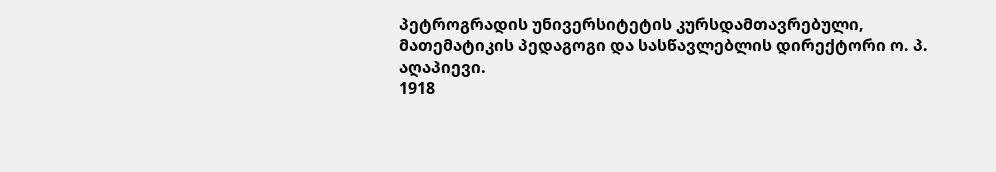პეტროგრადის უნივერსიტეტის კურსდამთავრებული, მათემატიკის პედაგოგი და სასწავლებლის დირექტორი ო. პ. აღაპიევი.
1918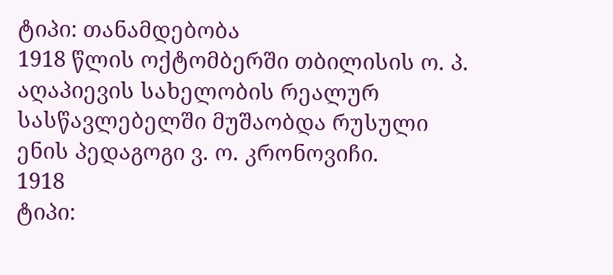ტიპი: თანამდებობა
1918 წლის ოქტომბერში თბილისის ო. პ. აღაპიევის სახელობის რეალურ სასწავლებელში მუშაობდა რუსული ენის პედაგოგი ვ. ო. კრონოვიჩი.
1918
ტიპი: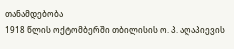თანამდებობა
1918 წლის ოქტომბერში თბილისის ო. პ. აღაპიევის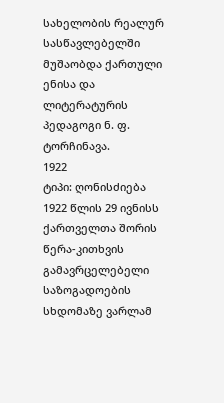სახელობის რეალურ სასწავლებელში მუშაობდა ქართული ენისა და ლიტერატურის პედაგოგი ნ. ფ. ტორჩინავა.
1922
ტიპი: ღონისძიება
1922 წლის 29 ივნისს ქართველთა შორის წერა-კითხვის გამავრცელებელი საზოგადოების სხდომაზე ვარლამ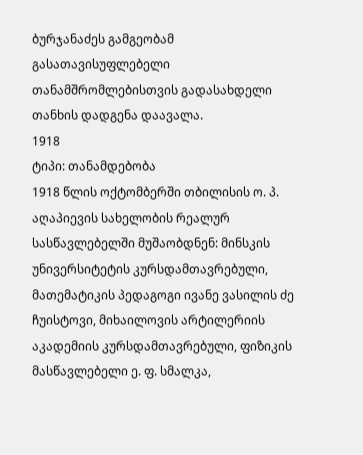ბურჯანაძეს გამგეობამ გასათავისუფლებელი თანამშრომლებისთვის გადასახდელი თანხის დადგენა დაავალა.
1918
ტიპი: თანამდებობა
1918 წლის ოქტომბერში თბილისის ო. პ. აღაპიევის სახელობის რეალურ სასწავლებელში მუშაობდნენ: მინსკის უნივერსიტეტის კურსდამთავრებული, მათემატიკის პედაგოგი ივანე ვასილის ძე ჩუისტოვი, მიხაილოვის არტილერიის აკადემიის კურსდამთავრებული, ფიზიკის მასწავლებელი ე. ფ. სმალკა,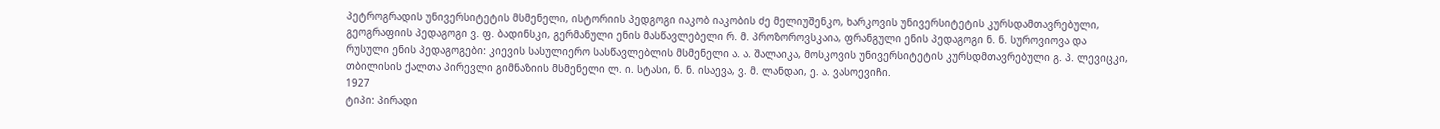პეტროგრადის უნივერსიტეტის მსმენელი, ისტორიის პედგოგი იაკობ იაკობის ძე მელიუშენკო, ხარკოვის უნივერსიტეტის კურსდამთავრებული, გეოგრაფიის პედაგოგი ვ. ფ. ბადინსკი, გერმანული ენის მასწავლებელი რ. მ. პროზოროვსკაია, ფრანგული ენის პედაგოგი ნ. ნ. სუროვიოვა და რუსული ენის პედაგოგები: კიევის სასულიერო სასწავლებლის მსმენელი ა. ა. შალაიკა, მოსკოვის უნივერსიტეტის კურსდმთავრებული გ. პ. ლევიცკი, თბილისის ქალთა პირევლი გიმნაზიის მსმენელი ლ. ი. სტასი, ნ. ნ. ისაევა, ვ. მ. ლანდაი, ე. ა. ვასოევიჩი.
1927
ტიპი: პირადი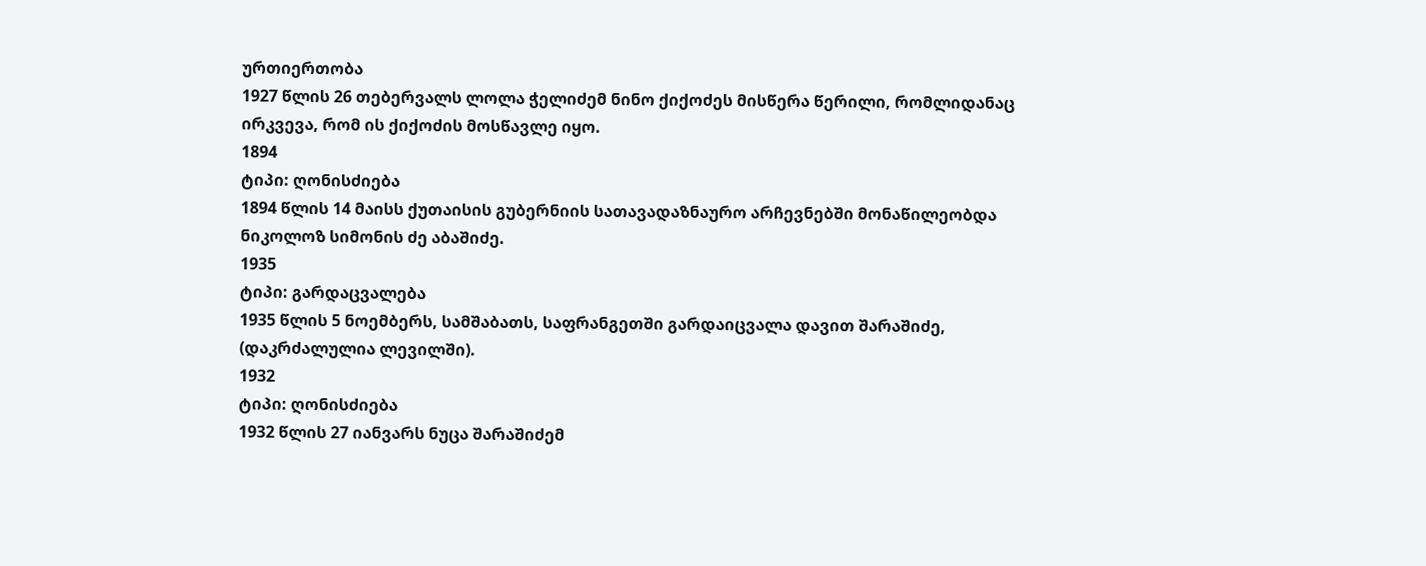ურთიერთობა
1927 წლის 26 თებერვალს ლოლა ჭელიძემ ნინო ქიქოძეს მისწერა წერილი, რომლიდანაც ირკვევა, რომ ის ქიქოძის მოსწავლე იყო.
1894
ტიპი: ღონისძიება
1894 წლის 14 მაისს ქუთაისის გუბერნიის სათავადაზნაურო არჩევნებში მონაწილეობდა ნიკოლოზ სიმონის ძე აბაშიძე.
1935
ტიპი: გარდაცვალება
1935 წლის 5 ნოემბერს, სამშაბათს, საფრანგეთში გარდაიცვალა დავით შარაშიძე, (დაკრძალულია ლევილში).
1932
ტიპი: ღონისძიება
1932 წლის 27 იანვარს ნუცა შარაშიძემ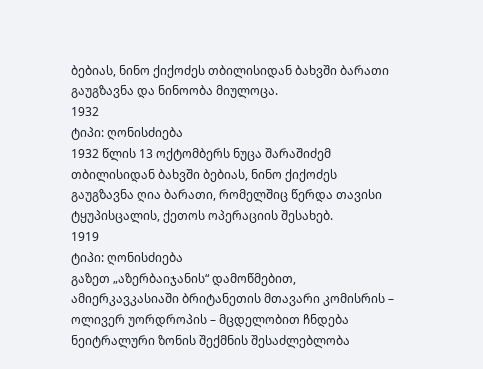ბებიას, ნინო ქიქოძეს თბილისიდან ბახვში ბარათი გაუგზავნა და ნინოობა მიულოცა.
1932
ტიპი: ღონისძიება
1932 წლის 13 ოქტომბერს ნუცა შარაშიძემ თბილისიდან ბახვში ბებიას, ნინო ქიქოძეს გაუგზავნა ღია ბარათი, რომელშიც წერდა თავისი ტყუპისცალის, ქეთოს ოპერაციის შესახებ.
1919
ტიპი: ღონისძიება
გაზეთ „აზერბაიჯანის“ დამოწმებით, ამიერკავკასიაში ბრიტანეთის მთავარი კომისრის – ოლივერ უორდროპის – მცდელობით ჩნდება ნეიტრალური ზონის შექმნის შესაძლებლობა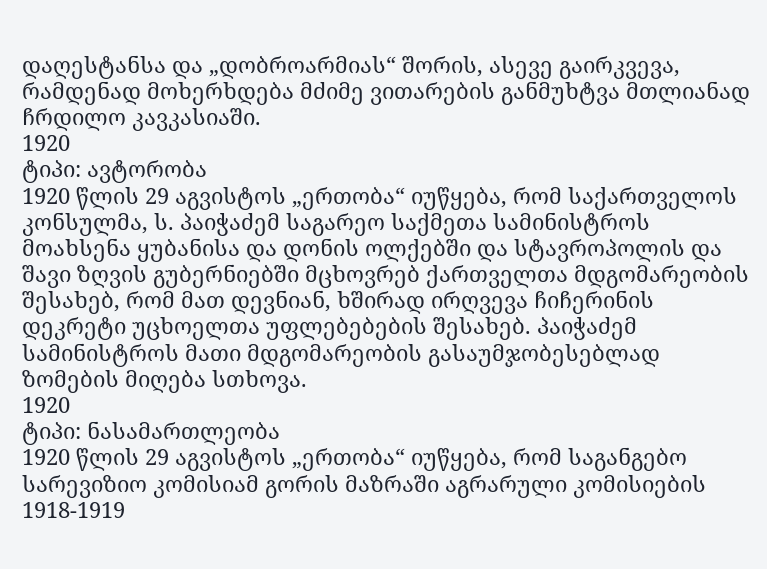დაღესტანსა და „დობროარმიას“ შორის, ასევე გაირკვევა, რამდენად მოხერხდება მძიმე ვითარების განმუხტვა მთლიანად ჩრდილო კავკასიაში.
1920
ტიპი: ავტორობა
1920 წლის 29 აგვისტოს „ერთობა“ იუწყება, რომ საქართველოს კონსულმა, ს. პაიჭაძემ საგარეო საქმეთა სამინისტროს მოახსენა ყუბანისა და დონის ოლქებში და სტავროპოლის და შავი ზღვის გუბერნიებში მცხოვრებ ქართველთა მდგომარეობის შესახებ, რომ მათ დევნიან, ხშირად ირღვევა ჩიჩერინის დეკრეტი უცხოელთა უფლებებების შესახებ. პაიჭაძემ სამინისტროს მათი მდგომარეობის გასაუმჯობესებლად ზომების მიღება სთხოვა.
1920
ტიპი: ნასამართლეობა
1920 წლის 29 აგვისტოს „ერთობა“ იუწყება, რომ საგანგებო სარევიზიო კომისიამ გორის მაზრაში აგრარული კომისიების 1918-1919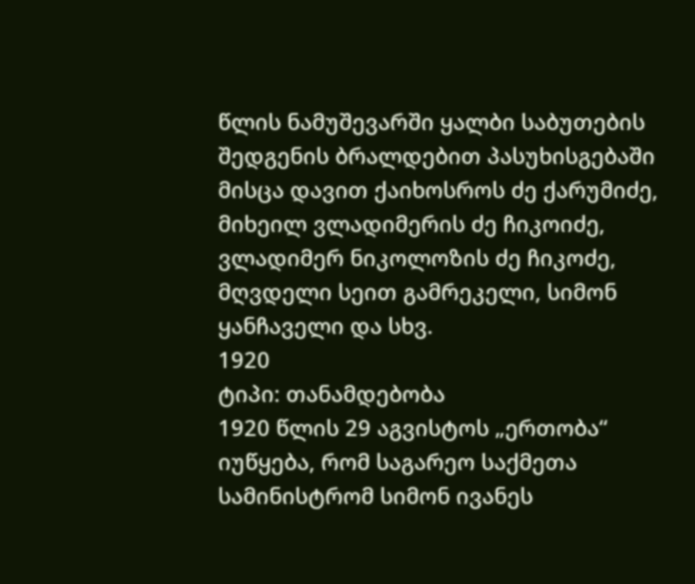წლის ნამუშევარში ყალბი საბუთების შედგენის ბრალდებით პასუხისგებაში მისცა დავით ქაიხოსროს ძე ქარუმიძე, მიხეილ ვლადიმერის ძე ჩიკოიძე, ვლადიმერ ნიკოლოზის ძე ჩიკოძე, მღვდელი სეით გამრეკელი, სიმონ ყანჩაველი და სხვ.
1920
ტიპი: თანამდებობა
1920 წლის 29 აგვისტოს „ერთობა“ იუწყება, რომ საგარეო საქმეთა სამინისტრომ სიმონ ივანეს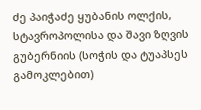ძე პაიჭაძე ყუბანის ოლქის, სტავროპოლისა და შავი ზღვის გუბერნიის (სოჭის და ტუაპსეს გამოკლებით)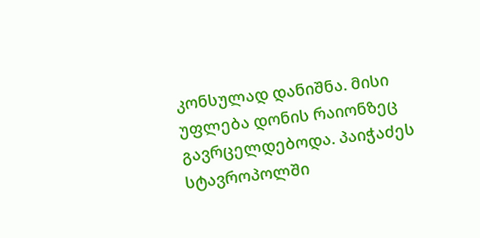კონსულად დანიშნა. მისი უფლება დონის რაიონზეც გავრცელდებოდა. პაიჭაძეს სტავროპოლში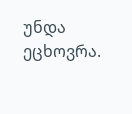უნდა ეცხოვრა.